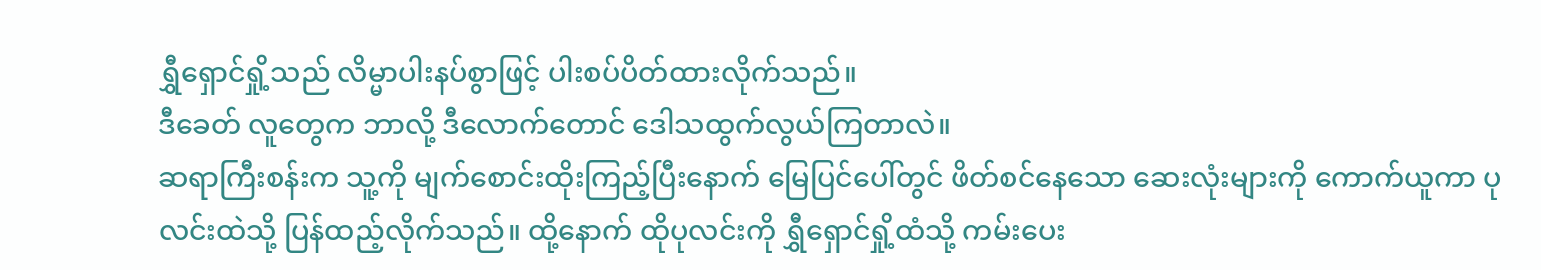ရွှီရှောင်ရှို့သည် လိမ္မာပါးနပ်စွာဖြင့် ပါးစပ်ပိတ်ထားလိုက်သည်။
ဒီခေတ် လူတွေက ဘာလို့ ဒီလောက်တောင် ဒေါသထွက်လွယ်ကြတာလဲ။
ဆရာကြီးစန်းက သူ့ကို မျက်စောင်းထိုးကြည့်ပြီးနောက် မြေပြင်ပေါ်တွင် ဖိတ်စင်နေသော ဆေးလုံးများကို ကောက်ယူကာ ပုလင်းထဲသို့ ပြန်ထည့်လိုက်သည်။ ထို့နောက် ထိုပုလင်းကို ရွှီရှောင်ရှို့ထံသို့ ကမ်းပေး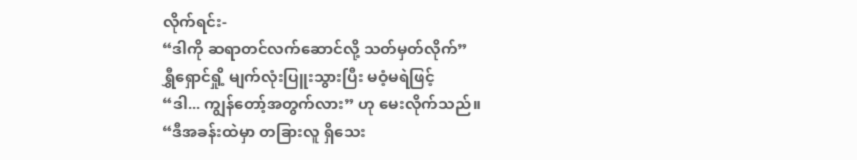လိုက်ရင်း-
“ဒါကို ဆရာတင်လက်ဆောင်လို့ သတ်မှတ်လိုက်”
ရွှီရှောင်ရှို့ မျက်လုံးပြူးသွားပြီး မဝံ့မရဲဖြင့်
“ဒါ... ကျွန်တော့်အတွက်လား” ဟု မေးလိုက်သည်။
“ဒီအခန်းထဲမှာ တခြားလူ ရှိသေး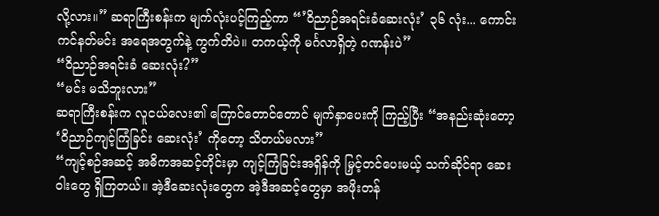လို့လား။” ဆရာကြီးစန်းက မျက်လုံးပင့်ကြည့်ကာ “’ဝိညာဉ်အရင်းခံဆေးလုံး’ ၃၆ လုံး... ကောင်းကင်နတ်မင်း အရေအတွက်နဲ့ ကွက်တိပဲ။ တကယ့်ကို မင်္ဂလာရှိတဲ့ ဂဏန်းပဲ”
“ဝိညာဉ်အရင်းခံ ဆေးလုံး?”
“မင်း မသိဘူးလား”
ဆရာကြီးစန်းက လူငယ်လေး၏ ကြောင်တောင်တောင် မျက်နှာပေးကို ကြည့်ပြီး “အနည်းဆုံးတော့ ‘ဝိညာဉ်ကျင့်ကြံခြင်း ဆေးလုံး’ ကိုတော့ သိတယ်မလား”
“ကျင့်စဉ်အဆင့် အဓိကအဆင့်တိုင်းမှာ ကျင့်ကြံခြင်းအရှိန်ကို မြှင့်တင်ပေးမယ့် သက်ဆိုင်ရာ ဆေးဝါးတွေ ရှိကြတယ်။ အဲ့ဒီဆေးလုံးတွေက အဲ့ဒီအဆင့်တွေမှာ အဖိုးတန်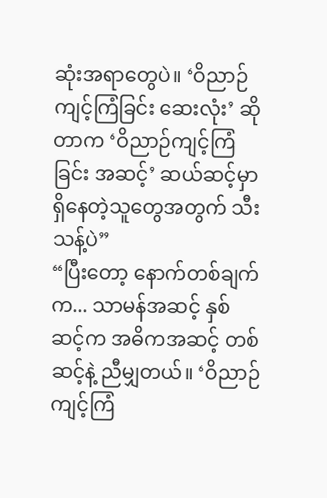ဆုံးအရာတွေပဲ။ ‘ဝိညာဉ်ကျင့်ကြံခြင်း ဆေးလုံး’ ဆိုတာက ‘ဝိညာဉ်ကျင့်ကြံခြင်း အဆင့်’ ဆယ်ဆင့်မှာ ရှိနေတဲ့သူတွေအတွက် သီးသန့်ပဲ”
“ပြီးတော့ နောက်တစ်ချက်က... သာမန်အဆင့် နှစ်ဆင့်က အဓိကအဆင့် တစ်ဆင့်နဲ့ ညီမျှတယ်။ ‘ဝိညာဉ်ကျင့်ကြံ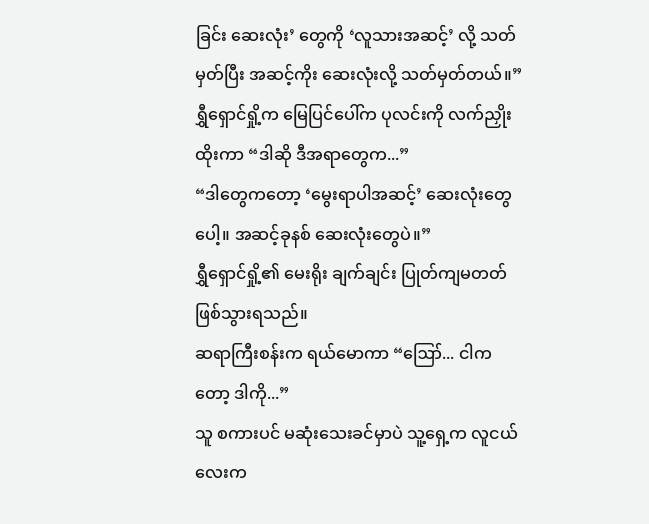ခြင်း ဆေးလုံး’ တွေကို ‘လူသားအဆင့်’ လို့ သတ်မှတ်ပြီး အဆင့်ကိုး ဆေးလုံးလို့ သတ်မှတ်တယ်။”
ရွှီရှောင်ရှို့က မြေပြင်ပေါ်က ပုလင်းကို လက်ညှိုးထိုးကာ “ဒါဆို ဒီအရာတွေက...”
“ဒါတွေကတော့ ‘မွေးရာပါအဆင့်’ ဆေးလုံးတွေပေါ့။ အဆင့်ခုနစ် ဆေးလုံးတွေပဲ။”
ရွှီရှောင်ရှို့၏ မေးရိုး ချက်ချင်း ပြုတ်ကျမတတ် ဖြစ်သွားရသည်။
ဆရာကြီးစန်းက ရယ်မောကာ “ဪ... ငါကတော့ ဒါကို...”
သူ စကားပင် မဆုံးသေးခင်မှာပဲ သူ့ရှေ့က လူငယ်လေးက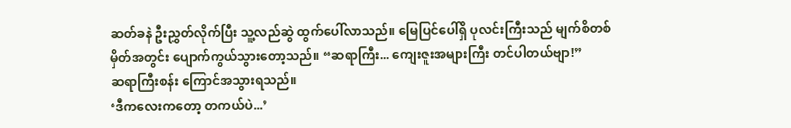ဆတ်ခနဲ ဦးညွှတ်လိုက်ပြီး သူ့လည်ဆွဲ ထွက်ပေါ်လာသည်။ မြေပြင်ပေါ်ရှိ ပုလင်းကြီးသည် မျက်စိတစ်မှိတ်အတွင်း ပျောက်ကွယ်သွားတော့သည်။ “ဆရာကြီး... ကျေးဇူးအများကြီး တင်ပါတယ်ဗျာ!”
ဆရာကြီးစန်း ကြောင်အသွားရသည်။
‘ဒီကလေးကတော့ တကယ်ပဲ...’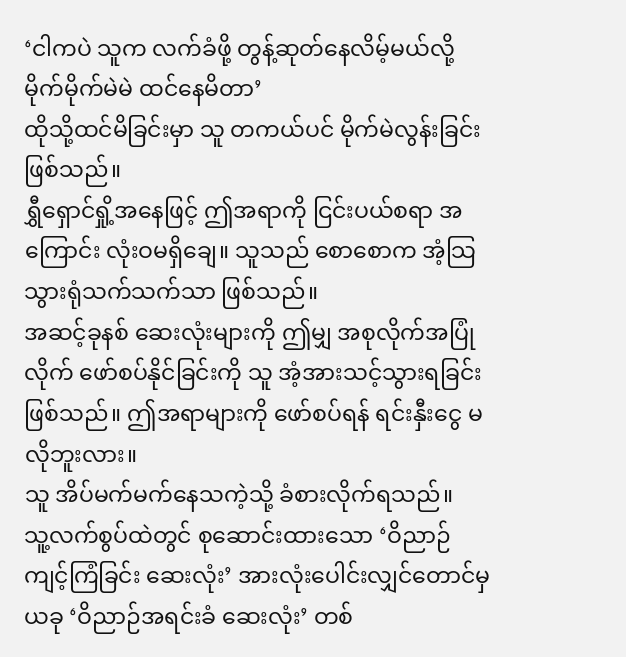‘ငါကပဲ သူက လက်ခံဖို့ တွန့်ဆုတ်နေလိမ့်မယ်လို့ မိုက်မိုက်မဲမဲ ထင်နေမိတာ’
ထိုသို့ထင်မိခြင်းမှာ သူ တကယ်ပင် မိုက်မဲလွန်းခြင်း ဖြစ်သည်။
ရွှီရှောင်ရှို့အနေဖြင့် ဤအရာကို ငြင်းပယ်စရာ အကြောင်း လုံးဝမရှိချေ။ သူသည် စောစောက အံ့သြသွားရုံသက်သက်သာ ဖြစ်သည်။
အဆင့်ခုနစ် ဆေးလုံးများကို ဤမျှ အစုလိုက်အပြုံလိုက် ဖော်စပ်နိုင်ခြင်းကို သူ အံ့အားသင့်သွားရခြင်း ဖြစ်သည်။ ဤအရာများကို ဖော်စပ်ရန် ရင်းနှီးငွေ မလိုဘူးလား။
သူ အိပ်မက်မက်နေသကဲ့သို့ ခံစားလိုက်ရသည်။
သူ့လက်စွပ်ထဲတွင် စုဆောင်းထားသော ‘ဝိညာဉ်ကျင့်ကြံခြင်း ဆေးလုံး’ အားလုံးပေါင်းလျှင်တောင်မှ ယခု ‘ဝိညာဉ်အရင်းခံ ဆေးလုံး’ တစ်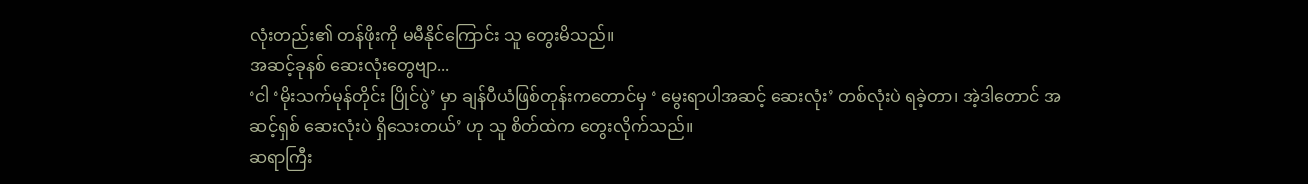လုံးတည်း၏ တန်ဖိုးကို မမီနိုင်ကြောင်း သူ တွေးမိသည်။
အဆင့်ခုနစ် ဆေးလုံးတွေဗျာ...
‘ငါ ‘မိုးသက်မုန်တိုင်း ပြိုင်ပွဲ’ မှာ ချန်ပီယံဖြစ်တုန်းကတောင်မှ ‘ မွေးရာပါအဆင့် ဆေးလုံး’ တစ်လုံးပဲ ရခဲ့တာ၊ အဲ့ဒါတောင် အဆင့်ရှစ် ဆေးလုံးပဲ ရှိသေးတယ်’ ဟု သူ စိတ်ထဲက တွေးလိုက်သည်။
ဆရာကြီး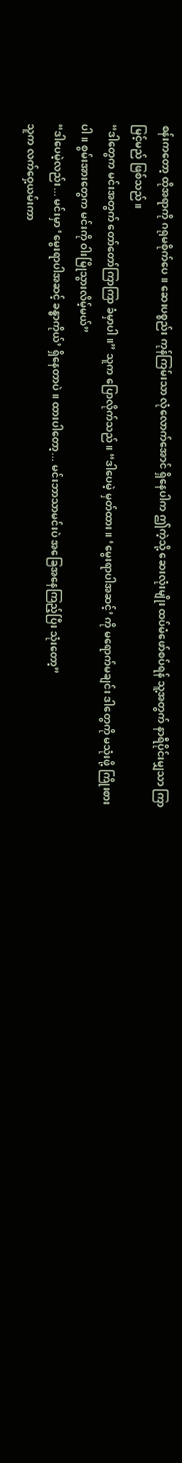စန်းကတော့ ထိုအရာကို ဂရုမစိုက်ပေ။ ဆေးပစ္စည်း ကုန်ကြမ်းသာ လုံလောက်အောင် ရှိနေပါက ဤကဲ့သို့ ဆေးလုံးမျိုး ထပ်မံဖော်စပ်ရန် သူ့အတွက် နာရီပိုင်းမျှသာ ကြာမြင့်မည် ဖြစ်သည်။
“ဒါတွေက မင်းအတွက် တော်တော်ကြာကြာ ခံမှာပါ။” သူက ပြောလိုက်သည်။ “ဒါပေမဲ့ မှတ်ထား။ ‘မွေးရာပါအဆင့်’ ကို မရောက်မချင်း ဒါတွေကို မသုံးဖို့ ကြိုးစားပါ။ စွမ်းအားတွေက မင်းကို ဝါးမြိုသွားလိမ့်မယ်”
“ဒါပေမဲ့လည်း... မင်းမှာ ‘မွေးရာပါအဆင့် ခန္ဓာကိုယ်’ ရှိနေတာပဲ။ ထားပါတော့... မင်းဘာသာမင်းပဲ အခြေအနေကြည့်ပြီး သုံးတော့”
သူက လက်ဝှေ့ယမ်းကာ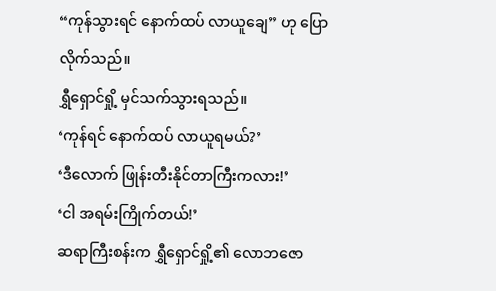“ကုန်သွားရင် နောက်ထပ် လာယူချေ” ဟု ပြောလိုက်သည်။
ရွှီရှောင်ရှို့ မှင်သက်သွားရသည်။
‘ကုန်ရင် နောက်ထပ် လာယူရမယ်?’
‘ဒီလောက် ဖြုန်းတီးနိုင်တာကြီးကလား!’
‘ငါ အရမ်းကြိုက်တယ်!’
ဆရာကြီးစန်းက ရွှီရှောင်ရှို့၏ လောဘဇော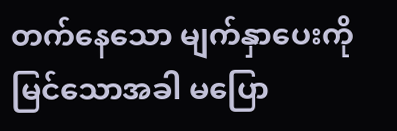တက်နေသော မျက်နှာပေးကို မြင်သောအခါ မပြော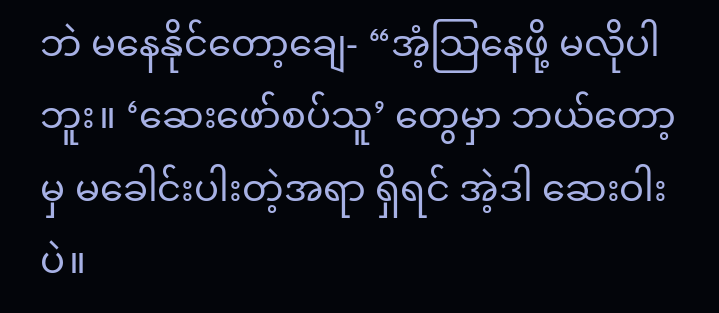ဘဲ မနေနိုင်တော့ချေ- “အံ့သြနေဖို့ မလိုပါဘူး။ ‘ဆေးဖော်စပ်သူ’ တွေမှာ ဘယ်တော့မှ မခေါင်းပါးတဲ့အရာ ရှိရင် အဲ့ဒါ ဆေးဝါးပဲ။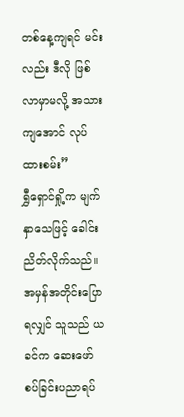တစ်နေ့ကျရင် မင်းလည်း ဒီလို ဖြစ်လာမှာမလို့ အသားကျအောင် လုပ်ထားစမ်း”
ရွှီရှောင်ရှို့က မျက်နှာသေဖြင့် ခေါင်းညိတ်လိုက်သည်။
အမှန်အတိုင်းပြောရလျှင် သူသည် ယခင်က ဆေးဖော်စပ်ခြင်းပညာရပ်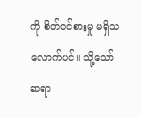ကို စိတ်ဝင်စားမှု မရှိသလောက်ပင်။ သို့သော် ဆရာ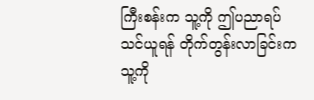ကြီးစန်းက သူ့ကို ဤပညာရပ် သင်ယူရန် တိုက်တွန်းလာခြင်းက သူ့ကို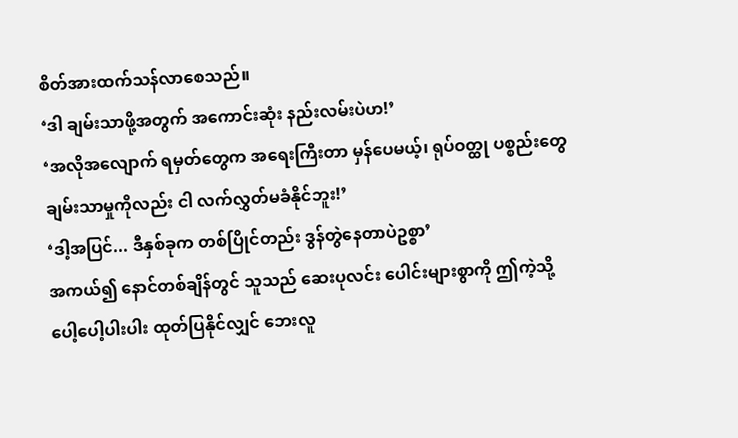စိတ်အားထက်သန်လာစေသည်။
‘ဒါ ချမ်းသာဖို့အတွက် အကောင်းဆုံး နည်းလမ်းပဲဟ!’
‘အလိုအလျောက် ရမှတ်တွေက အရေးကြီးတာ မှန်ပေမယ့်၊ ရုပ်ဝတ္ထု ပစ္စည်းတွေ ချမ်းသာမှုကိုလည်း ငါ လက်လွှတ်မခံနိုင်ဘူး!’
‘ဒါ့အပြင်... ဒီနှစ်ခုက တစ်ပြိုင်တည်း ဒွန်တွဲနေတာပဲဥစ္စာ’
အကယ်၍ နောင်တစ်ချိန်တွင် သူသည် ဆေးပုလင်း ပေါင်းများစွာကို ဤကဲ့သို့ ပေါ့ပေါ့ပါးပါး ထုတ်ပြနိုင်လျှင် ဘေးလူ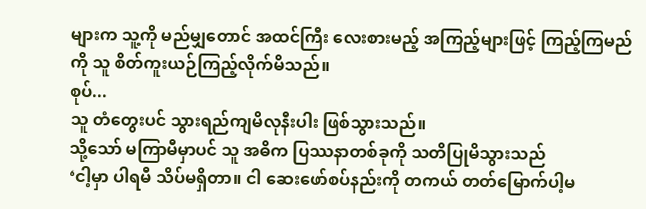များက သူ့ကို မည်မျှတောင် အထင်ကြီး လေးစားမည့် အကြည့်များဖြင့် ကြည့်ကြမည်ကို သူ စိတ်ကူးယဉ်ကြည့်လိုက်မိသည်။
စုပ်...
သူ တံတွေးပင် သွားရည်ကျမိလုနီးပါး ဖြစ်သွားသည်။
သို့သော် မကြာမီမှာပင် သူ အဓိက ပြဿနာတစ်ခုကို သတိပြုမိသွားသည်
‘ငါ့မှာ ပါရမီ သိပ်မရှိတာ။ ငါ ဆေးဖော်စပ်နည်းကို တကယ် တတ်မြောက်ပါ့မ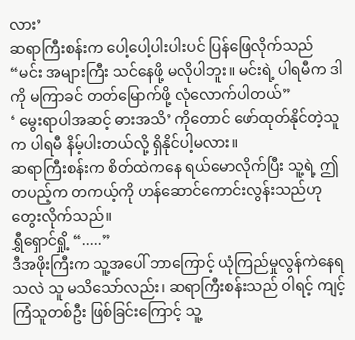လား’
ဆရာကြီးစန်းက ပေါ့ပေါ့ပါးပါးပင် ပြန်ဖြေလိုက်သည်
“မင်း အများကြီး သင်နေဖို့ မလိုပါဘူး။ မင်းရဲ့ ပါရမီက ဒါကို မကြာခင် တတ်မြောက်ဖို့ လုံလောက်ပါတယ်”
‘ မွေးရာပါအဆင့် ဓားအသိ’ ကိုတောင် ဖော်ထုတ်နိုင်တဲ့သူက ပါရမီ နိမ့်ပါးတယ်လို့ ရှိနိုင်ပါ့မလား။
ဆရာကြီးစန်းက စိတ်ထဲကနေ ရယ်မောလိုက်ပြီး သူ့ရဲ့ ဤတပည့်က တကယ့်ကို ဟန်ဆောင်ကောင်းလွန်းသည်ဟု တွေးလိုက်သည်။
ရွှီရှောင်ရှို့ “.....”
ဒီအဖိုးကြီးက သူ့အပေါ် ဘာကြောင့် ယုံကြည်မှုလွန်ကဲနေရသလဲ သူ မသိသော်လည်း၊ ဆရာကြီးစန်းသည် ဝါရင့် ကျင့်ကြံသူတစ်ဦး ဖြစ်ခြင်းကြောင့် သူ့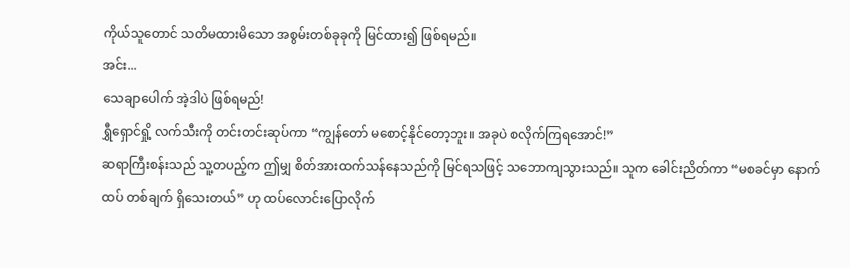ကိုယ်သူတောင် သတိမထားမိသော အစွမ်းတစ်ခုခုကို မြင်ထား၍ ဖြစ်ရမည်။
အင်း...
သေချာပေါက် အဲ့ဒါပဲ ဖြစ်ရမည်!
ရွှီရှောင်ရှို့ လက်သီးကို တင်းတင်းဆုပ်ကာ “ကျွန်တော် မစောင့်နိုင်တော့ဘူး။ အခုပဲ စလိုက်ကြရအောင်!”
ဆရာကြီးစန်းသည် သူ့တပည့်က ဤမျှ စိတ်အားထက်သန်နေသည်ကို မြင်ရသဖြင့် သဘောကျသွားသည်။ သူက ခေါင်းညိတ်ကာ “မစခင်မှာ နောက်ထပ် တစ်ချက် ရှိသေးတယ်” ဟု ထပ်လောင်းပြောလိုက်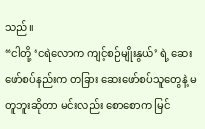သည်။
“ငါတို့ ‘ငရဲလောက ကျင့်စဉ်မျိုးနွယ်’ ရဲ့ ဆေးဖော်စပ်နည်းက တခြား ဆေးဖော်စပ်သူတွေနဲ့ မတူဘူးဆိုတာ မင်းလည်း စောစောက မြင်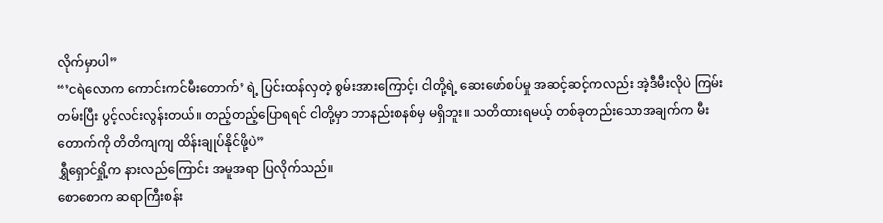လိုက်မှာပါ”
“’ငရဲလောက ကောင်းကင်မီးတောက်’ ရဲ့ ပြင်းထန်လှတဲ့ စွမ်းအားကြောင့်၊ ငါတို့ရဲ့ ဆေးဖော်စပ်မှု အဆင့်ဆင့်ကလည်း အဲ့ဒီမီးလိုပဲ ကြမ်းတမ်းပြီး ပွင့်လင်းလွန်းတယ်။ တည့်တည့်ပြောရရင် ငါတို့မှာ ဘာနည်းစနစ်မှ မရှိဘူး။ သတိထားရမယ့် တစ်ခုတည်းသောအချက်က မီးတောက်ကို တိတိကျကျ ထိန်းချုပ်နိုင်ဖို့ပဲ”
ရွှီရှောင်ရှို့က နားလည်ကြောင်း အမူအရာ ပြလိုက်သည်။
စောစောက ဆရာကြီးစန်း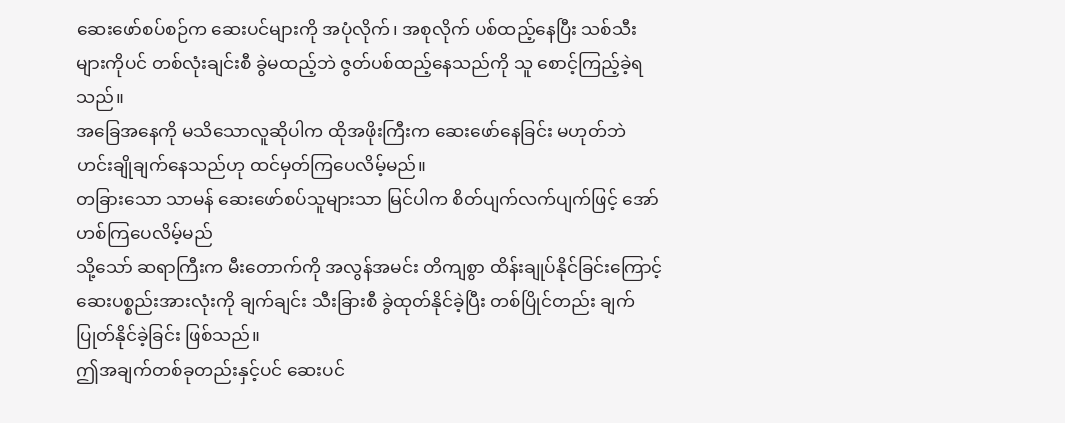ဆေးဖော်စပ်စဉ်က ဆေးပင်များကို အပုံလိုက်၊ အစုလိုက် ပစ်ထည့်နေပြီး သစ်သီးများကိုပင် တစ်လုံးချင်းစီ ခွဲမထည့်ဘဲ ဇွတ်ပစ်ထည့်နေသည်ကို သူ စောင့်ကြည့်ခဲ့ရသည်။
အခြေအနေကို မသိသောလူဆိုပါက ထိုအဖိုးကြီးက ဆေးဖော်နေခြင်း မဟုတ်ဘဲ ဟင်းချိုချက်နေသည်ဟု ထင်မှတ်ကြပေလိမ့်မည်။
တခြားသော သာမန် ဆေးဖော်စပ်သူများသာ မြင်ပါက စိတ်ပျက်လက်ပျက်ဖြင့် အော်ဟစ်ကြပေလိမ့်မည်
သို့သော် ဆရာကြီးက မီးတောက်ကို အလွန်အမင်း တိကျစွာ ထိန်းချုပ်နိုင်ခြင်းကြောင့် ဆေးပစ္စည်းအားလုံးကို ချက်ချင်း သီးခြားစီ ခွဲထုတ်နိုင်ခဲ့ပြီး တစ်ပြိုင်တည်း ချက်ပြုတ်နိုင်ခဲ့ခြင်း ဖြစ်သည်။
ဤအချက်တစ်ခုတည်းနှင့်ပင် ဆေးပင်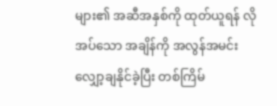များ၏ အဆီအနှစ်ကို ထုတ်ယူရန် လိုအပ်သော အချိန်ကို အလွန်အမင်း လျှော့ချနိုင်ခဲ့ပြီး တစ်ကြိမ်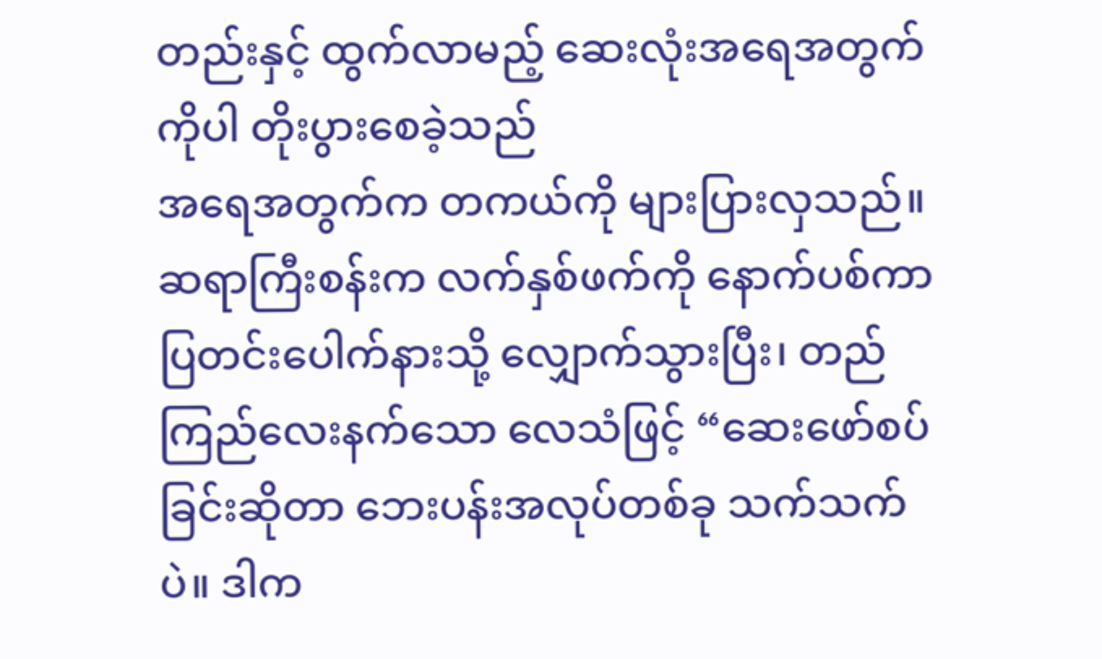တည်းနှင့် ထွက်လာမည့် ဆေးလုံးအရေအတွက်ကိုပါ တိုးပွားစေခဲ့သည်
အရေအတွက်က တကယ်ကို များပြားလှသည်။
ဆရာကြီးစန်းက လက်နှစ်ဖက်ကို နောက်ပစ်ကာ ပြတင်းပေါက်နားသို့ လျှောက်သွားပြီး၊ တည်ကြည်လေးနက်သော လေသံဖြင့် “ဆေးဖော်စပ်ခြင်းဆိုတာ ဘေးပန်းအလုပ်တစ်ခု သက်သက်ပဲ။ ဒါက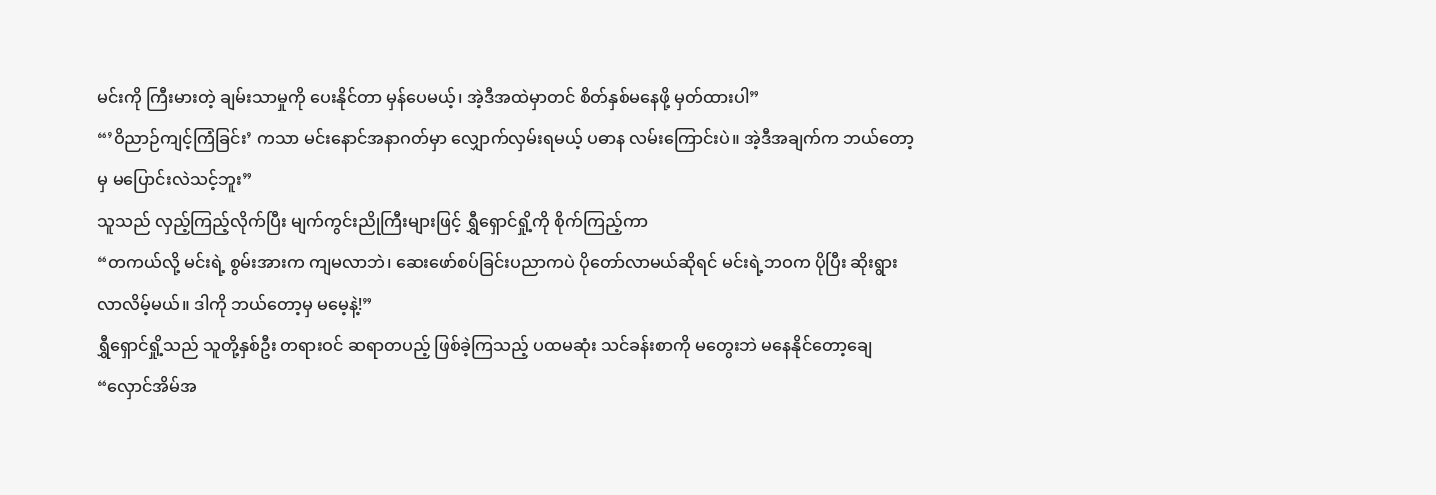မင်းကို ကြီးမားတဲ့ ချမ်းသာမှုကို ပေးနိုင်တာ မှန်ပေမယ့်၊ အဲ့ဒီအထဲမှာတင် စိတ်နှစ်မနေဖို့ မှတ်ထားပါ”
“’ဝိညာဉ်ကျင့်ကြံခြင်း’ ကသာ မင်းနောင်အနာဂတ်မှာ လျှောက်လှမ်းရမယ့် ပဓာန လမ်းကြောင်းပဲ။ အဲ့ဒီအချက်က ဘယ်တော့မှ မပြောင်းလဲသင့်ဘူး”
သူသည် လှည့်ကြည့်လိုက်ပြီး မျက်ကွင်းညိုကြီးများဖြင့် ရွှီရှောင်ရှို့ကို စိုက်ကြည့်ကာ
“တကယ်လို့ မင်းရဲ့ စွမ်းအားက ကျမလာဘဲ၊ ဆေးဖော်စပ်ခြင်းပညာကပဲ ပိုတော်လာမယ်ဆိုရင် မင်းရဲ့ဘဝက ပိုပြီး ဆိုးရွားလာလိမ့်မယ်။ ဒါကို ဘယ်တော့မှ မမေ့နဲ့!”
ရွှီရှောင်ရှို့သည် သူတို့နှစ်ဦး တရားဝင် ဆရာတပည့် ဖြစ်ခဲ့ကြသည့် ပထမဆုံး သင်ခန်းစာကို မတွေးဘဲ မနေနိုင်တော့ချေ
“လှောင်အိမ်အ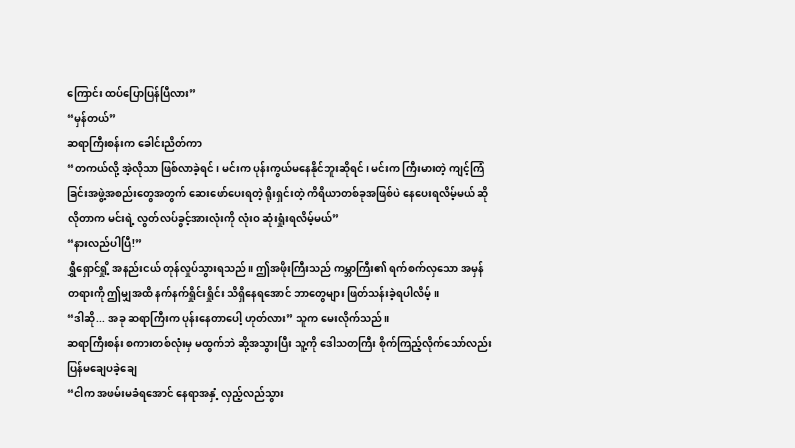ကြောင်း ထပ်ပြောပြန်ပြီလား”
“မှန်တယ်”
ဆရာကြီးစန်းက ခေါင်းညိတ်ကာ
“တကယ်လို့ အဲ့လိုသာ ဖြစ်လာခဲ့ရင်၊ မင်းက ပုန်းကွယ်မနေနိုင်ဘူးဆိုရင်၊ မင်းက ကြီးမားတဲ့ ကျင့်ကြံခြင်းအဖွဲ့အစည်းတွေအတွက် ဆေးဖော်ပေးရတဲ့ ရိုးရှင်းတဲ့ ကိရိယာတစ်ခုအဖြစ်ပဲ နေပေးရလိမ့်မယ် ဆိုလိုတာက မင်းရဲ့ လွတ်လပ်ခွင့်အားလုံးကို လုံးဝ ဆုံးရှုံးရလိမ့်မယ်”
“နားလည်ပါပြီ!”
ရွှီရှောင်ရှို့ အနည်းငယ် တုန်လှုပ်သွားရသည်။ ဤအဖိုးကြီးသည် ကမ္ဘာကြီး၏ ရက်စက်လှသော အမှန်တရားကို ဤမျှအထိ နက်နက်ရှိုင်းရှိုင်း သိရှိနေရအောင် ဘာတွေများ ဖြတ်သန်းခဲ့ရပါလိမ့်။
“ဒါဆို... အခု ဆရာကြီးက ပုန်းနေတာပေါ့ ဟုတ်လား” သူက မေးလိုက်သည်။
ဆရာကြီးစန်း စကားတစ်လုံးမှ မထွက်ဘဲ ဆို့အသွားပြီး သူ့ကို ဒေါသတကြီး စိုက်ကြည့်လိုက်သော်လည်း ပြန်မချေပခဲ့ချေ
“ငါက အဖမ်းမခံရအောင် နေရာအနှံ့ လှည့်လည်သွား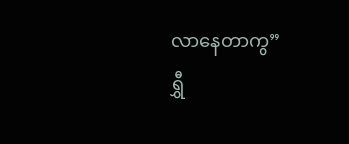လာနေတာကွ”
ရွှီ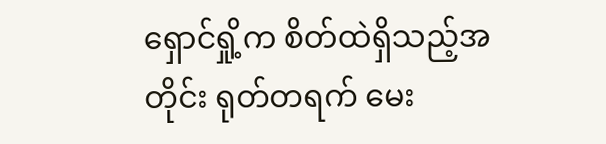ရှောင်ရှို့က စိတ်ထဲရှိသည့်အတိုင်း ရုတ်တရက် မေး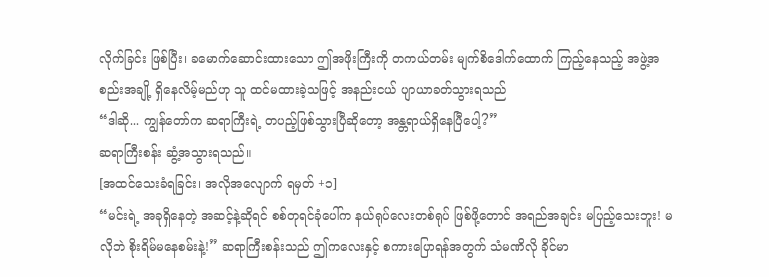လိုက်ခြင်း ဖြစ်ပြီး၊ ခမောက်ဆောင်းထားသော ဤအဖိုးကြီးကို တကယ်တမ်း မျက်စိဒေါက်ထောက် ကြည့်နေသည့် အဖွဲ့အစည်းအချို့ ရှိနေလိမ့်မည်ဟု သူ ထင်မထားခဲ့သဖြင့် အနည်းငယ် ပျာယာခတ်သွားရသည်
“ဒါဆို... ကျွန်တော်က ဆရာကြီးရဲ့ တပည့်ဖြစ်သွားပြီဆိုတော့ အန္တရာယ်ရှိနေပြီပေါ့?”
ဆရာကြီးစန်း ဆွံ့အသွားရသည်။
[အထင်သေးခံရခြင်း၊ အလိုအလျောက် ရမှတ် +၁]
“မင်းရဲ့ အခုရှိနေတဲ့ အဆင့်နဲ့ဆိုရင် စစ်တုရင်ခုံပေါ်က နယ်ရုပ်လေးတစ်ရုပ် ဖြစ်ဖို့တောင် အရည်အချင်း မပြည့်သေးဘူး! မလိုဘဲ စိုးရိမ်မနေစမ်းနဲ့!” ဆရာကြီးစန်းသည် ဤကလေးနှင့် စကားပြောရန်အတွက် သံမဏိလို ခိုင်မာ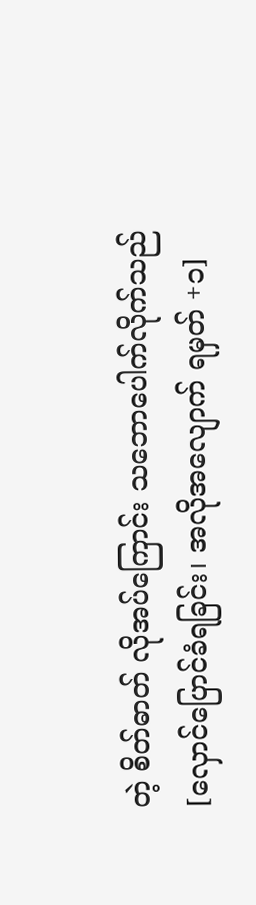တဲ့ စိတ်ဓာတ် လိုအပ်ကြောင်း သဘောပေါက်လိုက်သည်
[လှောင်ပြောင်ခံရခြင်း၊ အလိုအလျောက် ရမှတ် +၁]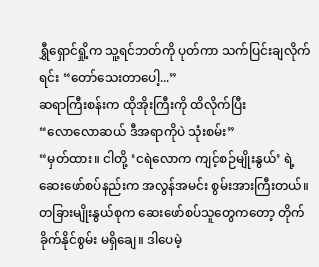ရွှီရှောင်ရှို့က သူ့ရင်ဘတ်ကို ပုတ်ကာ သက်ပြင်းချလိုက်ရင်း “တော်သေးတာပေါ့...”
ဆရာကြီးစန်းက ထိုအိုးကြီးကို ထိလိုက်ပြီး
“လောလောဆယ် ဒီအရာကိုပဲ သုံးစမ်း”
“မှတ်ထား။ ငါတို့ ‘ငရဲလောက ကျင့်စဉ်မျိုးနွယ်’ ရဲ့ ဆေးဖော်စပ်နည်းက အလွန်အမင်း စွမ်းအားကြီးတယ်။ တခြားမျိုးနွယ်စုက ဆေးဖော်စပ်သူတွေကတော့ တိုက်ခိုက်နိုင်စွမ်း မရှိချေ။ ဒါပေမဲ့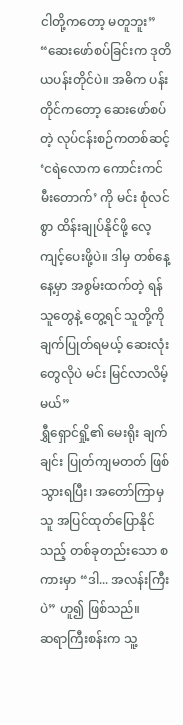ငါတို့ကတော့ မတူဘူး”
“ဆေးဖော်စပ်ခြင်းက ဒုတိယပန်းတိုင်ပဲ။ အဓိက ပန်းတိုင်ကတော့ ဆေးဖော်စပ်တဲ့ လုပ်ငန်းစဉ်ကတစ်ဆင့် ‘ငရဲလောက ကောင်းကင်မီးတောက်’ ကို မင်း စုံလင်စွာ ထိန်းချုပ်နိုင်ဖို့ လေ့ကျင့်ပေးဖို့ပဲ။ ဒါမှ တစ်နေ့နေ့မှာ အစွမ်းထက်တဲ့ ရန်သူတွေနဲ့ တွေ့ရင် သူတို့ကို ချက်ပြုတ်ရမယ့် ဆေးလုံးတွေလိုပဲ မင်း မြင်လာလိမ့်မယ်”
ရွှီရှောင်ရှို့၏ မေးရိုး ချက်ချင်း ပြုတ်ကျမတတ် ဖြစ်သွားရပြီး၊ အတော်ကြာမှ သူ အပြင်ထုတ်ပြောနိုင်သည့် တစ်ခုတည်းသော စကားမှာ “ဒါ... အလန်းကြီးပဲ” ဟူ၍ ဖြစ်သည်။
ဆရာကြီးစန်းက သူ့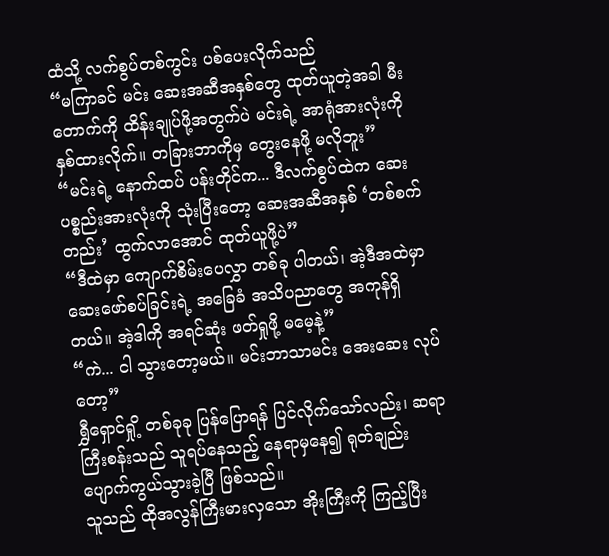ထံသို့ လက်စွပ်တစ်ကွင်း ပစ်ပေးလိုက်သည်
“မကြာခင် မင်း ဆေးအဆီအနှစ်တွေ ထုတ်ယူတဲ့အခါ မီးတောက်ကို ထိန်းချုပ်ဖို့အတွက်ပဲ မင်းရဲ့ အာရုံအားလုံးကို နှစ်ထားလိုက်။ တခြားဘာကိုမှ တွေးနေဖို့ မလိုဘူး”
“မင်းရဲ့ နောက်ထပ် ပန်းတိုင်က... ဒီလက်စွပ်ထဲက ဆေးပစ္စည်းအားလုံးကို သုံးပြီးတော့ ဆေးအဆီအနှစ် ‘တစ်စက်တည်း’ ထွက်လာအောင် ထုတ်ယူဖို့ပဲ”
“ဒီထဲမှာ ကျောက်စိမ်းပေလွှာ တစ်ခု ပါတယ်၊ အဲ့ဒီအထဲမှာ ဆေးဖော်စပ်ခြင်းရဲ့ အခြေခံ အသိပညာတွေ အကုန်ရှိတယ်။ အဲ့ဒါကို အရင်ဆုံး ဖတ်ရှုဖို့ မမေ့နဲ့”
“ကဲ... ငါ သွားတော့မယ်။ မင်းဘာသာမင်း အေးဆေး လုပ်တော့”
ရွှီရှောင်ရှို့ တစ်ခုခု ပြန်ပြောရန် ပြင်လိုက်သော်လည်း၊ ဆရာကြီးစန်းသည် သူရပ်နေသည့် နေရာမှနေ၍ ရုတ်ချည်း ပျောက်ကွယ်သွားခဲ့ပြီ ဖြစ်သည်။
သူသည် ထိုအလွန်ကြီးမားလှသော အိုးကြီးကို ကြည့်ပြီး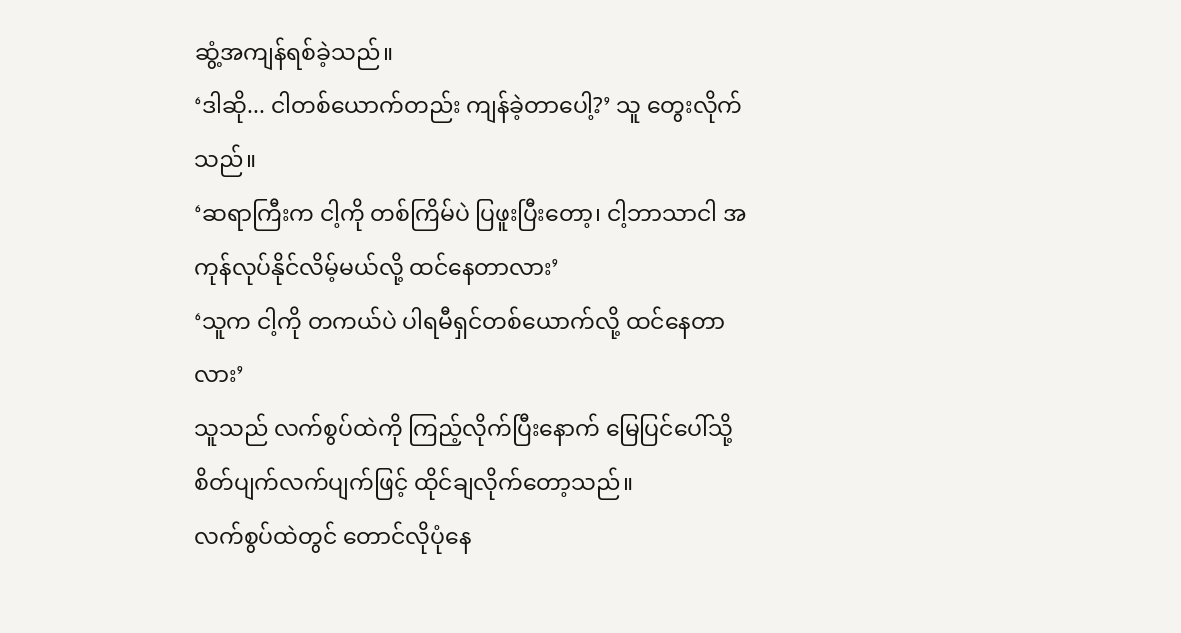ဆွံ့အကျန်ရစ်ခဲ့သည်။
‘ဒါဆို... ငါတစ်ယောက်တည်း ကျန်ခဲ့တာပေါ့?’ သူ တွေးလိုက်သည်။
‘ဆရာကြီးက ငါ့ကို တစ်ကြိမ်ပဲ ပြဖူးပြီးတော့၊ ငါ့ဘာသာငါ အကုန်လုပ်နိုင်လိမ့်မယ်လို့ ထင်နေတာလား’
‘သူက ငါ့ကို တကယ်ပဲ ပါရမီရှင်တစ်ယောက်လို့ ထင်နေတာလား’
သူသည် လက်စွပ်ထဲကို ကြည့်လိုက်ပြီးနောက် မြေပြင်ပေါ်သို့ စိတ်ပျက်လက်ပျက်ဖြင့် ထိုင်ချလိုက်တော့သည်။
လက်စွပ်ထဲတွင် တောင်လိုပုံနေ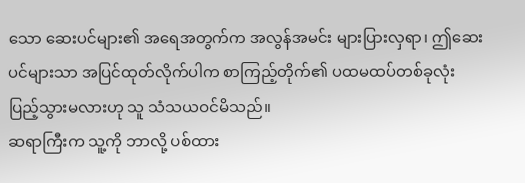သော ဆေးပင်များ၏ အရေအတွက်က အလွန်အမင်း များပြားလှရာ၊ ဤဆေးပင်များသာ အပြင်ထုတ်လိုက်ပါက စာကြည့်တိုက်၏ ပထမထပ်တစ်ခုလုံး ပြည့်သွားမလားဟု သူ သံသယဝင်မိသည်။
ဆရာကြီးက သူ့ကို ဘာလို့ ပစ်ထား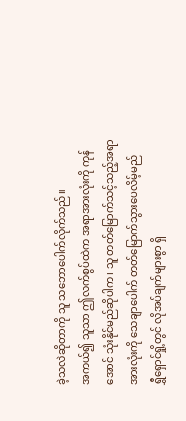ခဲ့သလဲဆိုတာကို သူ သဘောပေါက်လိုက်သည်။
အကယ်၍ သူသာ ဤလက်စွပ်ထဲက အရာအားလုံးကို ကုန်အောင် သုံးနိုင်မည်ဆိုပါက၊ သူ တတ်မြောက်သင့်သည့်အရာအားလုံးကို သေချာပေါက် တတ်မြောက်သွားပေလိမ့်မည်
ရွှီရှောင်ရှို့တွင် လိုအပ်ချက်များစွာ ရှိ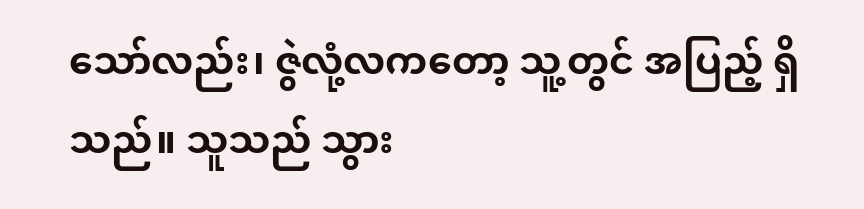သော်လည်း၊ ဇွဲလုံ့လကတော့ သူ့တွင် အပြည့် ရှိသည်။ သူသည် သွား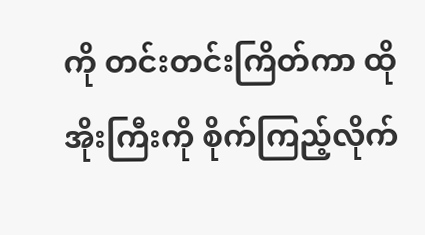ကို တင်းတင်းကြိတ်ကာ ထိုအိုးကြီးကို စိုက်ကြည့်လိုက်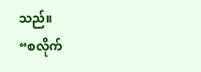သည်။
“စလိုက်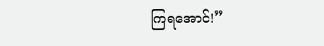ကြရအောင်!”